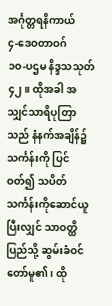အင်္ဂုတ္တရနိကာယ်
၄-ဒေဝတာဝဂ်
၁ဝ-ပဌမ နိဒ္ဒသသုတ်
၄၂။ ထိုအခါ အသျှင်သာရိပုတြာသည် နံနက်အချိန်၌ သင်္ကန်းကို ပြင်ဝတ်၍ သပိတ်သင်္ကန်းကိုဆောင်ယူပြီးလျှင် သာဝတ္ထိပြည်သို့ ဆွမ်းခံဝင်တော်မူ၏၊ ထို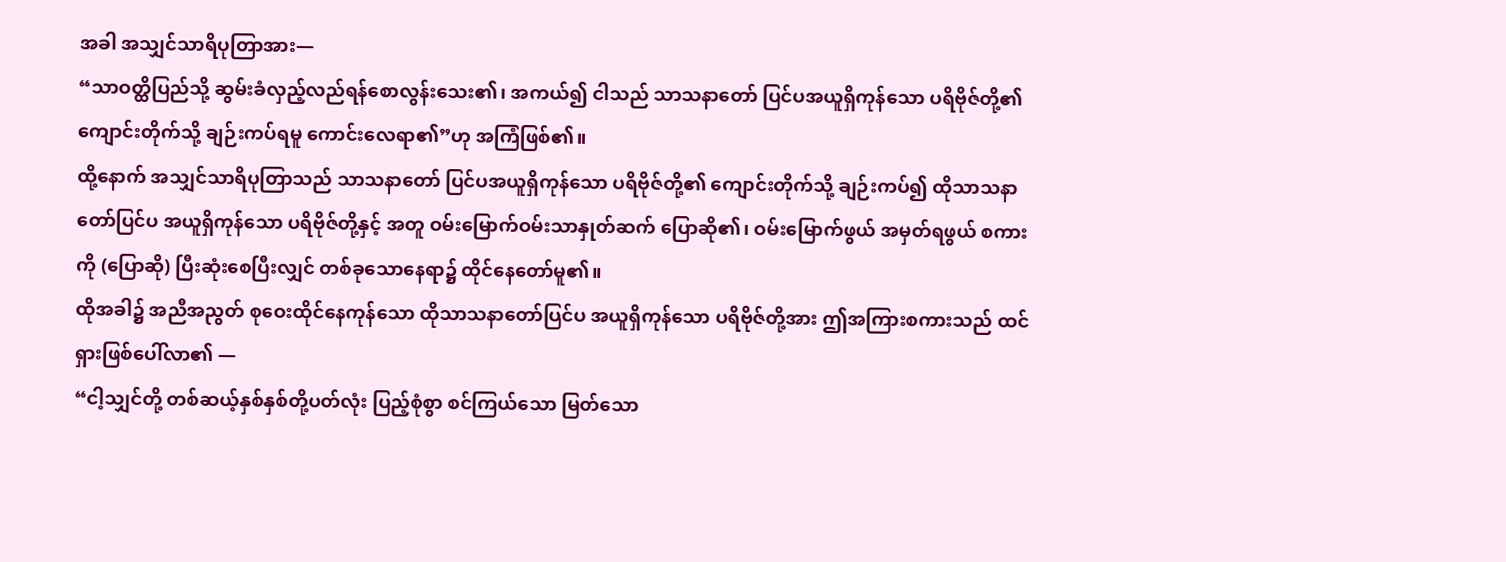အခါ အသျှင်သာရိပုတြာအား—
“သာဝတ္ထိပြည်သို့ ဆွမ်းခံလှည့်လည်ရန်စောလွန်းသေး၏၊ အကယ်၍ ငါသည် သာသနာတော် ပြင်ပအယူရှိကုန်သော ပရိဗိုဇ်တို့၏ ကျောင်းတိုက်သို့ ချဉ်းကပ်ရမူ ကောင်းလေရာ၏”ဟု အကြံဖြစ်၏။
ထို့နောက် အသျှင်သာရိပုတြာသည် သာသနာတော် ပြင်ပအယူရှိကုန်သော ပရိဗိုဇ်တို့၏ ကျောင်းတိုက်သို့ ချဉ်းကပ်၍ ထိုသာသနာတော်ပြင်ပ အယူရှိကုန်သော ပရိဗိုဇ်တို့နှင့် အတူ ဝမ်းမြောက်ဝမ်းသာနှုတ်ဆက် ပြောဆို၏၊ ဝမ်းမြောက်ဖွယ် အမှတ်ရဖွယ် စကားကို (ပြောဆို) ပြီးဆုံးစေပြီးလျှင် တစ်ခုသောနေရာ၌ ထိုင်နေတော်မူ၏။
ထိုအခါ၌ အညီအညွတ် စုဝေးထိုင်နေကုန်သော ထိုသာသနာတော်ပြင်ပ အယူရှိကုန်သော ပရိဗိုဇ်တို့အား ဤအကြားစကားသည် ထင်ရှားဖြစ်ပေါ်လာ၏ —
“ငါ့သျှင်တို့ တစ်ဆယ့်နှစ်နှစ်တို့ပတ်လုံး ပြည့်စုံစွာ စင်ကြယ်သော မြတ်သော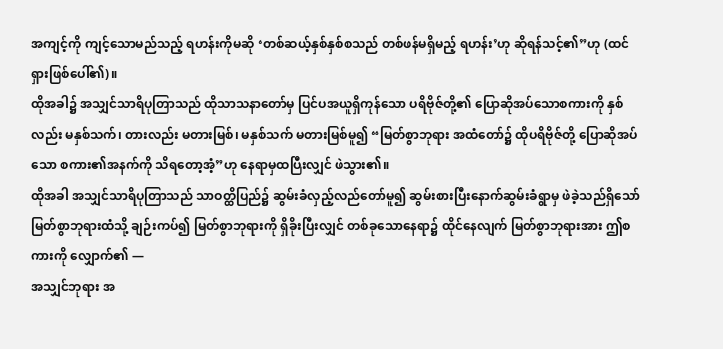အကျင့်ကို ကျင့်သောမည်သည့် ရဟန်းကိုမဆို ‘တစ်ဆယ့်နှစ်နှစ်စသည် တစ်ဖန်မရှိမည့် ရဟန်း’ဟု ဆိုရန်သင့်၏”ဟု (ထင်ရှားဖြစ်ပေါ်၏)။
ထိုအခါ၌ အသျှင်သာရိပုတြာသည် ထိုသာသနာတော်မှ ပြင်ပအယူရှိကုန်သော ပရိဗိုဇ်တို့၏ ပြောဆိုအပ်သောစကားကို နှစ်လည်း မနှစ်သက်၊ တားလည်း မတားမြစ်၊ မနှစ်သက် မတားမြစ်မူ၍ “မြတ်စွာဘုရား အထံတော်၌ ထိုပရိဗိုဇ်တို့ ပြောဆိုအပ်သော စကား၏အနက်ကို သိရတော့အံ့”ဟု နေရာမှထပြီးလျှင် ဖဲသွား၏။
ထိုအခါ အသျှင်သာရိပုတြာသည် သာဝတ္ထိပြည်၌ ဆွမ်းခံလှည့်လည်တော်မူ၍ ဆွမ်းစားပြီးနောက်ဆွမ်းခံရွာမှ ဖဲခဲ့သည်ရှိသော် မြတ်စွာဘုရားထံသို့ ချဉ်းကပ်၍ မြတ်စွာဘုရားကို ရှိခိုးပြီးလျှင် တစ်ခုသောနေရာ၌ ထိုင်နေလျက် မြတ်စွာဘုရားအား ဤစကားကို လျှောက်၏ —
အသျှင်ဘုရား အ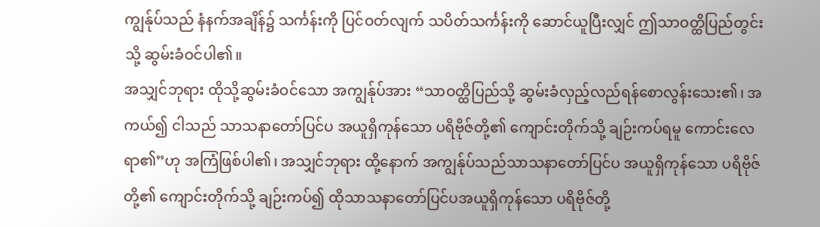ကျွန်ုပ်သည် နံနက်အချိန်၌ သင်္ကန်းကို ပြင်ဝတ်လျက် သပိတ်သင်္ကန်းကို ဆောင်ယူပြီးလျှင် ဤသာဝတ္ထိပြည်တွင်းသို့ ဆွမ်းခံဝင်ပါ၏။
အသျှင်ဘုရား ထိုသို့ဆွမ်းခံဝင်သော အကျွန်ုပ်အား “သာဝတ္ထိပြည်သို့ ဆွမ်းခံလှည့်လည်ရန်စောလွန်းသေး၏၊ အကယ်၍ ငါသည် သာသနာတော်ပြင်ပ အယူရှိကုန်သော ပရိဗိုဇ်တို့၏ ကျောင်းတိုက်သို့ ချဉ်းကပ်ရမူ ကောင်းလေရာ၏”ဟု အကြံဖြစ်ပါ၏၊ အသျှင်ဘုရား ထို့နောက် အကျွန်ုပ်သည်သာသနာတော်ပြင်ပ အယူရှိကုန်သော ပရိဗိုဇ်တို့၏ ကျောင်းတိုက်သို့ ချဉ်းကပ်၍ ထိုသာသနာတော်ပြင်ပအယူရှိကုန်သော ပရိဗိုဇ်တို့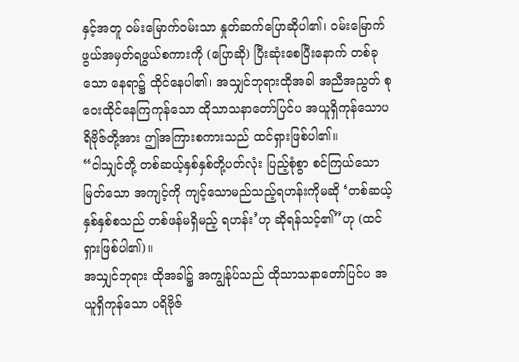နှင့်အတူ ဝမ်းမြောက်ဝမ်းသာ နှုတ်ဆက်ပြောဆိုပါ၏၊ ဝမ်းမြောက်ဖွယ်အမှတ်ရဖွယ်စကားကို (ပြောဆို) ပြီးဆုံးစေပြီးနောက် တစ်ခုသော နေရာ၌ ထိုင်နေပါ၏၊ အသျှင်ဘုရားထိုအခါ အညီအညွတ် စုဝေးထိုင်နေကြကုန်သော ထိုသာသနာတော်ပြင်ပ အယူရှိကုန်သောပရိဗိုဇ်တို့အား ဤအကြားစကားသည် ထင်ရှားဖြစ်ပါ၏။
“ငါသျှင်တို့ တစ်ဆယ့်နှစ်နှစ်တို့ပတ်လုံး ပြည့်စုံစွာ စင်ကြယ်သော မြတ်သော အကျင့်ကို ကျင့်သောမည်သည့်ရဟန်းကိုမဆို ‘တစ်ဆယ့်နှစ်နှစ်စသည် တစ်ဖန်မရှိမည့် ရဟန်း’ဟု ဆိုရန်သင့်၏”ဟု (ထင်ရှားဖြစ်ပါ၏)။
အသျှင်ဘုရား ထိုအခါ၌ အကျွန်ုပ်သည် ထိုသာသနာတော်ပြင်ပ အယူရှိကုန်သော ပရိဗိုဇ်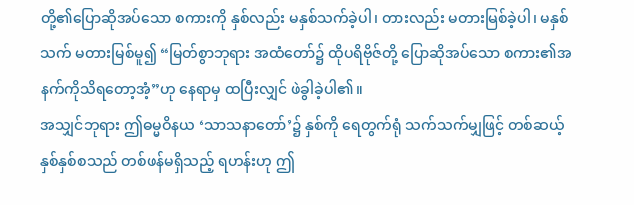တို့၏ပြောဆိုအပ်သော စကားကို နှစ်လည်း မနှစ်သက်ခဲ့ပါ၊ တားလည်း မတားမြစ်ခဲ့ပါ၊ မနှစ်သက် မတားမြစ်မူ၍ “မြတ်စွာဘုရား အထံတော်၌ ထိုပရိဗိုဇ်တို့ ပြောဆိုအပ်သော စကား၏အနက်ကိုသိရတော့အံ့”ဟု နေရာမှ ထပြီးလျှင် ဖဲခွါခဲ့ပါ၏။
အသျှင်ဘုရား ဤဓမ္မဝိနယ ‘သာသနာတော်’၌ နှစ်ကို ရေတွက်ရုံ သက်သက်မျှဖြင့် တစ်ဆယ့်နှစ်နှစ်စသည် တစ်ဖန်မရှိသည့် ရဟန်းဟု ဤ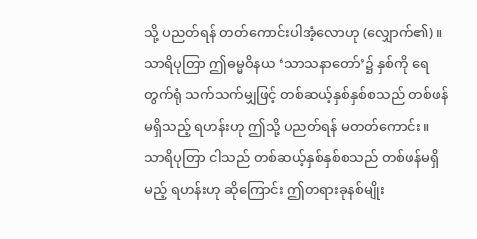သို့ ပညတ်ရန် တတ်ကောင်းပါအံ့လောဟု (လျှောက်၏)။
သာရိပုတြာ ဤဓမ္မဝိနယ ‘သာသနာတော်’၌ နှစ်ကို ရေတွက်ရုံ သက်သက်မျှဖြင့် တစ်ဆယ့်နှစ်နှစ်စသည် တစ်ဖန်မရှိသည့် ရဟန်းဟု ဤသို့ ပညတ်ရန် မတတ်ကောင်း။
သာရိပုတြာ ငါသည် တစ်ဆယ့်နှစ်နှစ်စသည် တစ်ဖန်မရှိမည့် ရဟန်းဟု ဆိုကြောင်း ဤတရားခုနစ်မျိုး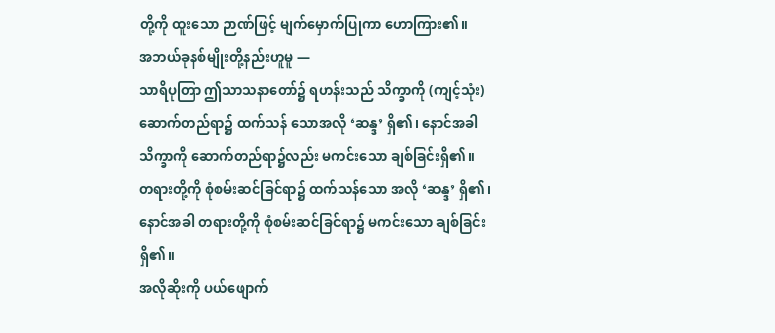တို့ကို ထူးသော ဉာဏ်ဖြင့် မျက်မှောက်ပြုကာ ဟောကြား၏။
အဘယ်ခုနစ်မျိုးတို့နည်းဟူမူ —
သာရိပုတြာ ဤသာသနာတော်၌ ရဟန်းသည် သိက္ခာကို (ကျင့်သုံး) ဆောက်တည်ရာ၌ ထက်သန် သောအလို ‘ဆန္ဒ’ ရှိ၏၊ နောင်အခါ သိက္ခာကို ဆောက်တည်ရာ၌လည်း မကင်းသော ချစ်ခြင်းရှိ၏။
တရားတို့ကို စုံစမ်းဆင်ခြင်ရာ၌ ထက်သန်သော အလို ‘ဆန္ဒ’ ရှိ၏၊ နောင်အခါ တရားတို့ကို စုံစမ်းဆင်ခြင်ရာ၌ မကင်းသော ချစ်ခြင်းရှိ၏။
အလိုဆိုးကို ပယ်ဖျောက်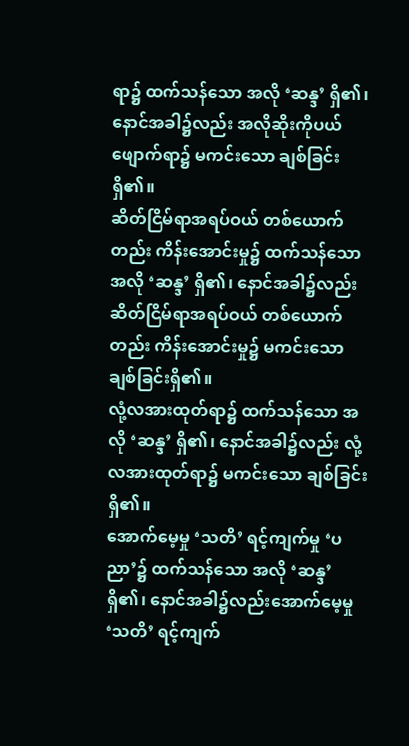ရာ၌ ထက်သန်သော အလို ‘ဆန္ဒ’ ရှိ၏၊ နောင်အခါ၌လည်း အလိုဆိုးကိုပယ်ဖျောက်ရာ၌ မကင်းသော ချစ်ခြင်းရှိ၏။
ဆိတ်ငြိမ်ရာအရပ်ဝယ် တစ်ယောက်တည်း ကိန်းအောင်းမှု၌ ထက်သန်သော အလို ‘ဆန္ဒ’ ရှိ၏၊ နောင်အခါ၌လည်း ဆိတ်ငြိမ်ရာအရပ်ဝယ် တစ်ယောက်တည်း ကိန်းအောင်းမှု၌ မကင်းသော ချစ်ခြင်းရှိ၏။
လုံ့လအားထုတ်ရာ၌ ထက်သန်သော အလို ‘ဆန္ဒ’ ရှိ၏၊ နောင်အခါ၌လည်း လုံ့လအားထုတ်ရာ၌ မကင်းသော ချစ်ခြင်းရှိ၏။
အောက်မေ့မှု ‘သတိ’ ရင့်ကျက်မှု ‘ပညာ’၌ ထက်သန်သော အလို ‘ဆန္ဒ’ ရှိ၏၊ နောင်အခါ၌လည်းအောက်မေ့မှု ‘သတိ’ ရင့်ကျက်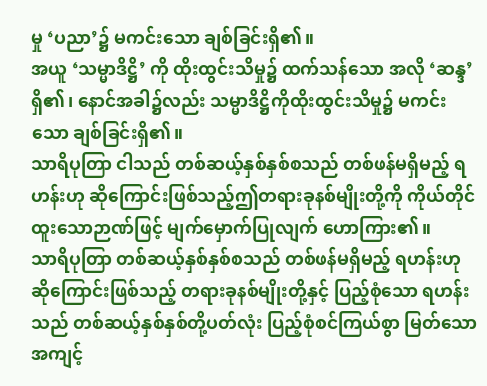မှု ‘ပညာ’၌ မကင်းသော ချစ်ခြင်းရှိ၏။
အယူ ‘သမ္မာဒိဋ္ဌိ’ ကို ထိုးထွင်းသိမှု၌ ထက်သန်သော အလို ‘ဆန္ဒ’ ရှိ၏၊ နောင်အခါ၌လည်း သမ္မာဒိဋ္ဌိကိုထိုးထွင်းသိမှု၌ မကင်းသော ချစ်ခြင်းရှိ၏။
သာရိပုတြာ ငါသည် တစ်ဆယ့်နှစ်နှစ်စသည် တစ်ဖန်မရှိမည့် ရဟန်းဟု ဆိုကြောင်းဖြစ်သည့်ဤတရားခုနစ်မျိုးတို့ကို ကိုယ်တိုင်ထူးသောဉာဏ်ဖြင့် မျက်မှောက်ပြုလျက် ဟောကြား၏။
သာရိပုတြာ တစ်ဆယ့်နှစ်နှစ်စသည် တစ်ဖန်မရှိမည့် ရဟန်းဟု ဆိုကြောင်းဖြစ်သည့် တရားခုနစ်မျိုးတို့နှင့် ပြည့်စုံသော ရဟန်းသည် တစ်ဆယ့်နှစ်နှစ်တို့ပတ်လုံး ပြည့်စုံစင်ကြယ်စွာ မြတ်သောအကျင့်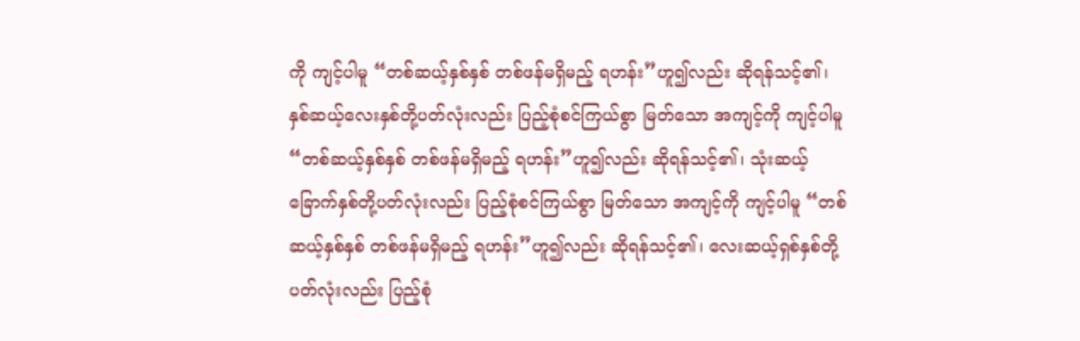ကို ကျင့်ပါမူ “တစ်ဆယ့်နှစ်နှစ် တစ်ဖန်မရှိမည့် ရဟန်း”ဟူ၍လည်း ဆိုရန်သင့်၏၊ နှစ်ဆယ့်လေးနှစ်တို့ပတ်လုံးလည်း ပြည့်စုံစင်ကြယ်စွာ မြတ်သော အကျင့်ကို ကျင့်ပါမူ “တစ်ဆယ့်နှစ်နှစ် တစ်ဖန်မရှိမည့် ရဟန်း”ဟူ၍လည်း ဆိုရန်သင့်၏၊ သုံးဆယ့်ခြောက်နှစ်တို့ပတ်လုံးလည်း ပြည့်စုံစင်ကြယ်စွာ မြတ်သော အကျင့်ကို ကျင့်ပါမူ “တစ်ဆယ့်နှစ်နှစ် တစ်ဖန်မရှိမည့် ရဟန်း”ဟူ၍လည်း ဆိုရန်သင့်၏၊ လေးဆယ့်ရှစ်နှစ်တို့ပတ်လုံးလည်း ပြည့်စုံ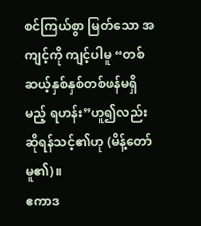စင်ကြယ်စွာ မြတ်သော အကျင့်ကို ကျင့်ပါမူ “တစ်ဆယ့်နှစ်နှစ်တစ်ဖန်မရှိမည့် ရဟန်း”ဟူ၍လည်း ဆိုရန်သင့်၏ဟု (မိန့်တော်မူ၏)။
ဧကာဒ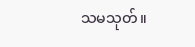သမသုတ်။